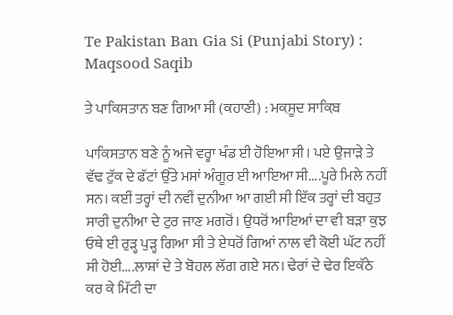Te Pakistan Ban Gia Si (Punjabi Story) : Maqsood Saqib

ਤੇ ਪਾਕਿਸਤਾਨ ਬਣ ਗਿਆ ਸੀ (ਕਹਾਣੀ) : ਮਕ਼ਸੂਦ ਸਾਕ਼ਿਬ

ਪਾਕਿਸਤਾਨ ਬਣੇ ਨੂੰ ਅਜੇ ਵਰ੍ਹਾ ਖੰਡ ਈ ਹੋਇਆ ਸੀ। ਪਏ ਉਜਾੜੇ ਤੇ ਵੱਢ ਟੁੱਕ ਦੇ ਫੱਟਾਂ ਉੱਤੇ ਮਸਾਂ ਅੰਗੂਰ ਈ ਆਇਆ ਸੀ....ਪੂਰੇ ਮਿਲੇ ਨਹੀਂ ਸਨ। ਕਈਂ ਤਰ੍ਹਾਂ ਦੀ ਨਵੀਂ ਦੁਨੀਆ ਆ ਗਈ ਸੀ ਇੱਕ ਤਰ੍ਹਾਂ ਦੀ ਬਹੁਤ ਸਾਰੀ ਦੁਨੀਆ ਦੇ ਟੁਰ ਜਾਣ ਮਗਰੋਂ। ਉਧਰੋਂ ਆਇਆਂ ਦਾ ਵੀ ਬੜਾ ਕੁਝ ਓਥੇ ਈ ਰੁੜ੍ਹ ਪੁੜ੍ਹ ਗਿਆ ਸੀ ਤੇ ਏਧਰੋਂ ਗਿਆਂ ਨਾਲ ਵੀ ਕੋਈ ਘੱਟ ਨਹੀਂ ਸੀ ਹੋਈ....ਲਾਸ਼ਾਂ ਦੇ ਤੇ ਬੋਹਲ ਲੱਗ ਗਏ ਸਨ। ਢੇਰਾਂ ਦੇ ਢੇਰ ਇਕੱਠੇ ਕਰ ਕੇ ਮਿੱਟੀ ਦਾ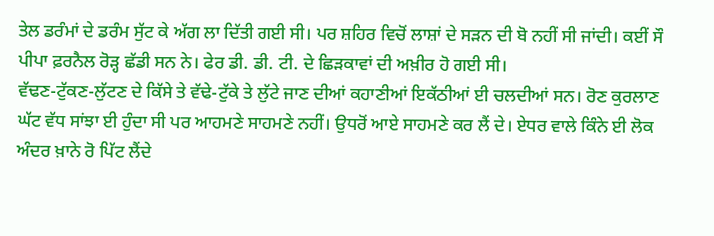ਤੇਲ ਡਰੰਮਾਂ ਦੇ ਡਰੰਮ ਸੁੱਟ ਕੇ ਅੱਗ ਲਾ ਦਿੱਤੀ ਗਈ ਸੀ। ਪਰ ਸ਼ਹਿਰ ਵਿਚੋਂ ਲਾਸ਼ਾਂ ਦੇ ਸੜਨ ਦੀ ਬੋ ਨਹੀਂ ਸੀ ਜਾਂਦੀ। ਕਈਂ ਸੌ ਪੀਪਾ ਫ਼ਰਨੈਲ ਰੋੜ੍ਹ ਛੱਡੀ ਸਨ ਨੇ। ਫੇਰ ਡੀ. ਡੀ. ਟੀ. ਦੇ ਛਿੜਕਾਵਾਂ ਦੀ ਅਖ਼ੀਰ ਹੋ ਗਈ ਸੀ।
ਵੱਢਣ-ਟੁੱਕਣ-ਲੁੱਟਣ ਦੇ ਕਿੱਸੇ ਤੇ ਵੱਢੇ-ਟੁੱਕੇ ਤੇ ਲੁੱਟੇ ਜਾਣ ਦੀਆਂ ਕਹਾਣੀਆਂ ਇਕੱਠੀਆਂ ਈ ਚਲਦੀਆਂ ਸਨ। ਰੋਣ ਕੁਰਲਾਣ ਘੱਟ ਵੱਧ ਸਾਂਝਾ ਈ ਹੁੰਦਾ ਸੀ ਪਰ ਆਹਮਣੇ ਸਾਹਮਣੇ ਨਹੀਂ। ਉਧਰੋਂ ਆਏ ਸਾਹਮਣੇ ਕਰ ਲੈਂ ਦੇ। ਏਧਰ ਵਾਲੇ ਕਿੰਨੇ ਈ ਲੋਕ ਅੰਦਰ ਖ਼ਾਨੇ ਰੋ ਪਿੱਟ ਲੈਂਦੇ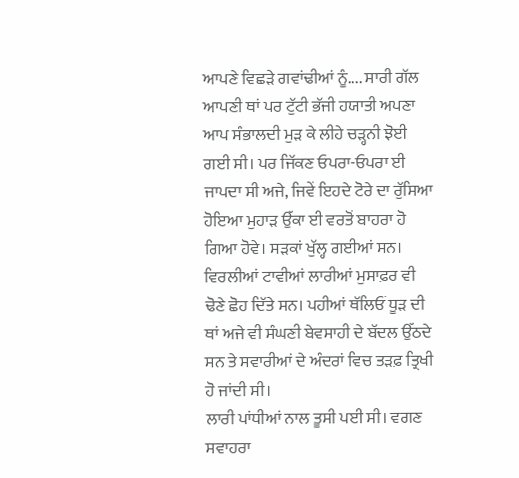ਆਪਣੇ ਵਿਛੜੇ ਗਵਾਂਢੀਆਂ ਨੂੰ.... ਸਾਰੀ ਗੱਲ ਆਪਣੀ ਥਾਂ ਪਰ ਟੁੱਟੀ ਭੱਜੀ ਹਯਾਤੀ ਅਪਣਾ ਆਪ ਸੰਭਾਲਦੀ ਮੁੜ ਕੇ ਲੀਹੇ ਚੜ੍ਹਨੀ ਝੋਈ ਗਈ ਸੀ। ਪਰ ਜਿੱਕਣ ਓਪਰਾ-ਓਪਰਾ ਈ ਜਾਪਦਾ ਸੀ ਅਜੇ, ਜਿਵੇਂ ਇਹਦੇ ਟੋਰੇ ਦਾ ਰੁੱਸਿਆ ਹੋਇਆ ਮੁਹਾੜ ਉੱਕਾ ਈ ਵਰਤੋਂ ਬਾਹਰਾ ਹੋ ਗਿਆ ਹੋਵੇ। ਸੜਕਾਂ ਖੁੱਲ੍ਹ ਗਈਆਂ ਸਨ। ਵਿਰਲੀਆਂ ਟਾਵੀਆਂ ਲਾਰੀਆਂ ਮੁਸਾਫ਼ਰ ਵੀ ਢੋਣੇ ਛੋਹ ਦਿੱਤੇ ਸਨ। ਪਹੀਆਂ ਥੱਲਿਓਂ ਧੂੜ ਦੀ ਥਾਂ ਅਜੇ ਵੀ ਸੰਘਣੀ ਬੇਵਸਾਹੀ ਦੇ ਬੱਦਲ ਉੱਠਦੇ ਸਨ ਤੇ ਸਵਾਰੀਆਂ ਦੇ ਅੰਦਰਾਂ ਵਿਚ ਤੜਫ਼ ਤ੍ਰਿਖੀ ਹੋ ਜਾਂਦੀ ਸੀ।
ਲਾਰੀ ਪਾਂਧੀਆਂ ਨਾਲ ਤੂਸੀ ਪਈ ਸੀ। ਵਗਣ ਸਵਾਹਰਾ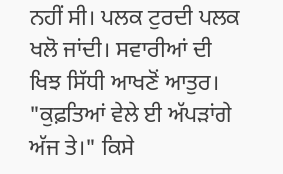ਨਹੀਂ ਸੀ। ਪਲਕ ਟੁਰਦੀ ਪਲਕ ਖਲੋ ਜਾਂਦੀ। ਸਵਾਰੀਆਂ ਦੀ ਖਿਝ ਸਿੱਧੀ ਆਖਣੋਂ ਆਤੁਰ।
"ਕੁਫ਼ਤਿਆਂ ਵੇਲੇ ਈ ਅੱਪੜਾਂਗੇ ਅੱਜ ਤੇ।" ਕਿਸੇ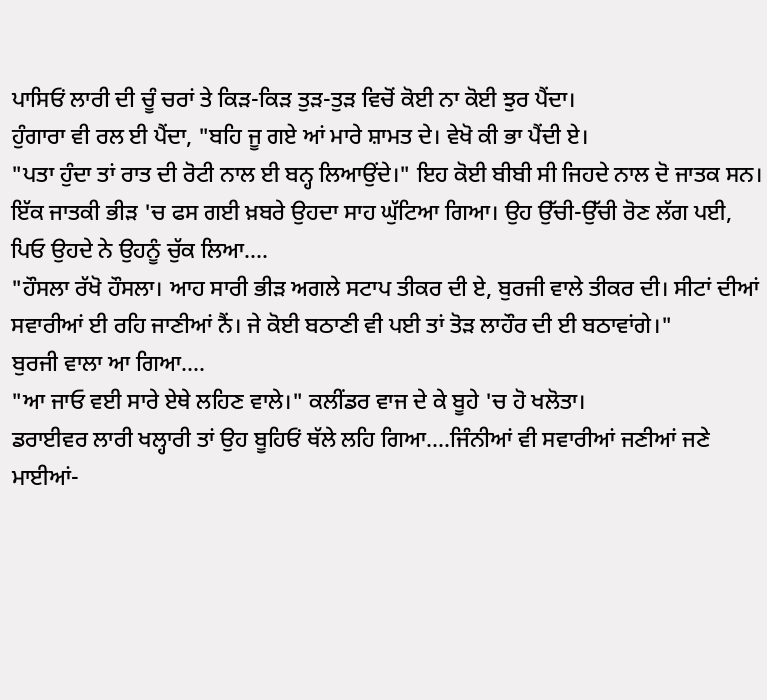ਪਾਸਿਓਂ ਲਾਰੀ ਦੀ ਚੂੰ ਚਰਾਂ ਤੇ ਕਿੜ-ਕਿੜ ਤੁੜ-ਤੁੜ ਵਿਚੋਂ ਕੋਈ ਨਾ ਕੋਈ ਝੁਰ ਪੈਂਦਾ।
ਹੁੰਗਾਰਾ ਵੀ ਰਲ ਈ ਪੈਂਦਾ, "ਬਹਿ ਜੂ ਗਏ ਆਂ ਮਾਰੇ ਸ਼ਾਮਤ ਦੇ। ਵੇਖੋ ਕੀ ਭਾ ਪੈਂਦੀ ਏ।
"ਪਤਾ ਹੁੰਦਾ ਤਾਂ ਰਾਤ ਦੀ ਰੋਟੀ ਨਾਲ ਈ ਬਨ੍ਹ ਲਿਆਉਂਦੇ।" ਇਹ ਕੋਈ ਬੀਬੀ ਸੀ ਜਿਹਦੇ ਨਾਲ ਦੋ ਜਾਤਕ ਸਨ।
ਇੱਕ ਜਾਤਕੀ ਭੀੜ 'ਚ ਫਸ ਗਈ ਖ਼ਬਰੇ ਉਹਦਾ ਸਾਹ ਘੁੱਟਿਆ ਗਿਆ। ਉਹ ਉੱਚੀ-ਉੱਚੀ ਰੋਣ ਲੱਗ ਪਈ, ਪਿਓ ਉਹਦੇ ਨੇ ਉਹਨੂੰ ਚੁੱਕ ਲਿਆ....
"ਹੌਸਲਾ ਰੱਖੋ ਹੌਸਲਾ। ਆਹ ਸਾਰੀ ਭੀੜ ਅਗਲੇ ਸਟਾਪ ਤੀਕਰ ਦੀ ਏ, ਬੁਰਜੀ ਵਾਲੇ ਤੀਕਰ ਦੀ। ਸੀਟਾਂ ਦੀਆਂ ਸਵਾਰੀਆਂ ਈ ਰਹਿ ਜਾਣੀਆਂ ਨੈਂ। ਜੇ ਕੋਈ ਬਠਾਣੀ ਵੀ ਪਈ ਤਾਂ ਤੋੜ ਲਾਹੌਰ ਦੀ ਈ ਬਠਾਵਾਂਗੇ।"
ਬੁਰਜੀ ਵਾਲਾ ਆ ਗਿਆ....
"ਆ ਜਾਓ ਵਈ ਸਾਰੇ ਏਥੇ ਲਹਿਣ ਵਾਲੇ।" ਕਲੀਂਡਰ ਵਾਜ ਦੇ ਕੇ ਬੂਹੇ 'ਚ ਹੋ ਖਲੋਤਾ।
ਡਰਾਈਵਰ ਲਾਰੀ ਖਲ੍ਹਾਰੀ ਤਾਂ ਉਹ ਬੂਹਿਓਂ ਥੱਲੇ ਲਹਿ ਗਿਆ....ਜਿੰਨੀਆਂ ਵੀ ਸਵਾਰੀਆਂ ਜਣੀਆਂ ਜਣੇ ਮਾਈਆਂ-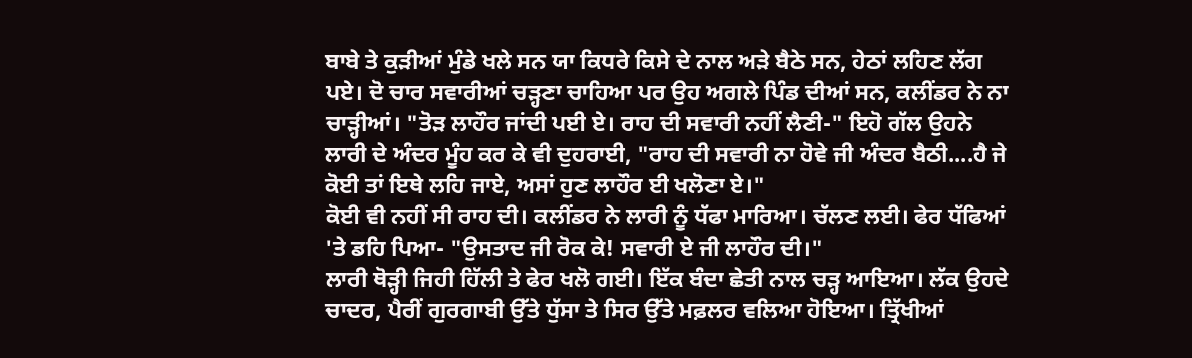ਬਾਬੇ ਤੇ ਕੁੜੀਆਂ ਮੁੰਡੇ ਖਲੇ ਸਨ ਯਾ ਕਿਧਰੇ ਕਿਸੇ ਦੇ ਨਾਲ ਅੜੇ ਬੈਠੇ ਸਨ, ਹੇਠਾਂ ਲਹਿਣ ਲੱਗ ਪਏ। ਦੋ ਚਾਰ ਸਵਾਰੀਆਂ ਚੜ੍ਹਣਾ ਚਾਹਿਆ ਪਰ ਉਹ ਅਗਲੇ ਪਿੰਡ ਦੀਆਂ ਸਨ, ਕਲੀਂਡਰ ਨੇ ਨਾ ਚਾੜ੍ਹੀਆਂ। "ਤੋੜ ਲਾਹੌਰ ਜਾਂਦੀ ਪਈ ਏ। ਰਾਹ ਦੀ ਸਵਾਰੀ ਨਹੀਂ ਲੈਣੀ-" ਇਹੋ ਗੱਲ ਉਹਨੇ ਲਾਰੀ ਦੇ ਅੰਦਰ ਮੂੰਹ ਕਰ ਕੇ ਵੀ ਦੁਹਰਾਈ, "ਰਾਹ ਦੀ ਸਵਾਰੀ ਨਾ ਹੋਵੇ ਜੀ ਅੰਦਰ ਬੈਠੀ....ਹੈ ਜੇ ਕੋਈ ਤਾਂ ਇਥੇ ਲਹਿ ਜਾਏ, ਅਸਾਂ ਹੁਣ ਲਾਹੌਰ ਈ ਖਲੋਣਾ ਏ।"
ਕੋਈ ਵੀ ਨਹੀਂ ਸੀ ਰਾਹ ਦੀ। ਕਲੀਂਡਰ ਨੇ ਲਾਰੀ ਨੂੰ ਧੱਫਾ ਮਾਰਿਆ। ਚੱਲਣ ਲਈ। ਫੇਰ ਧੱਫਿਆਂ 'ਤੇ ਡਹਿ ਪਿਆ- "ਉਸਤਾਦ ਜੀ ਰੋਕ ਕੇ! ਸਵਾਰੀ ਏ ਜੀ ਲਾਹੌਰ ਦੀ।"
ਲਾਰੀ ਥੋੜ੍ਹੀ ਜਿਹੀ ਹਿੱਲੀ ਤੇ ਫੇਰ ਖਲੋ ਗਈ। ਇੱਕ ਬੰਦਾ ਛੇਤੀ ਨਾਲ ਚੜ੍ਹ ਆਇਆ। ਲੱਕ ਉਹਦੇ ਚਾਦਰ, ਪੈਰੀਂ ਗੁਰਗਾਬੀ ਉੱਤੇ ਧੁੱਸਾ ਤੇ ਸਿਰ ਉੱਤੇ ਮਫ਼ਲਰ ਵਲਿਆ ਹੋਇਆ। ਤ੍ਰਿੱਖੀਆਂ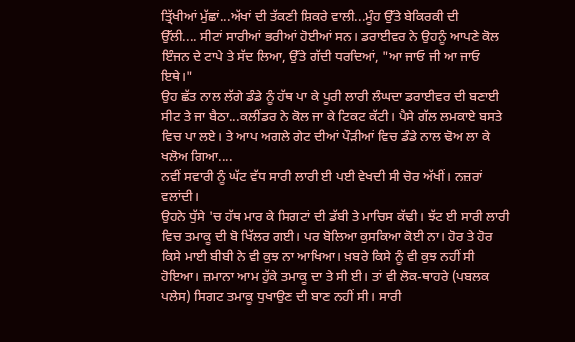ਤ੍ਰਿੱਖੀਆਂ ਮੁੱਛਾਂ...ਅੱਖਾਂ ਦੀ ਤੱਕਣੀ ਸ਼ਿਕਰੇ ਵਾਲੀ...ਮੂੰਹ ਉੱਤੇ ਬੇਕਿਰਕੀ ਦੀ
ਉੱਲੀ.... ਸੀਟਾਂ ਸਾਰੀਆਂ ਭਰੀਆਂ ਹੋਈਆਂ ਸਨ। ਡਰਾਈਵਰ ਨੇ ਉਹਨੂੰ ਆਪਣੇ ਕੋਲ ਇੰਜਨ ਦੇ ਟਾਪੇ ਤੇ ਸੱਦ ਲਿਆ, ਉੱਤੇ ਗੱਦੀ ਧਰਦਿਆਂ, "ਆ ਜਾਓ ਜੀ ਆ ਜਾਓ ਇਥੇ।"
ਉਹ ਛੱਤ ਨਾਲ ਲੱਗੇ ਡੰਡੇ ਨੂੰ ਹੱਥ ਪਾ ਕੇ ਪੂਰੀ ਲਾਰੀ ਲੰਘਦਾ ਡਰਾਈਵਰ ਦੀ ਬਣਾਈ ਸੀਟ ਤੇ ਜਾ ਬੈਠਾ...ਕਲੀਂਡਰ ਨੇ ਕੋਲ ਜਾ ਕੇ ਟਿਕਟ ਕੱਟੀ। ਪੈਸੇ ਗੱਲ ਲਮਕਾਏ ਬਸਤੇ ਵਿਚ ਪਾ ਲਏ। ਤੇ ਆਪ ਅਗਲੇ ਗੇਟ ਦੀਆਂ ਪੌੜੀਆਂ ਵਿਚ ਡੰਡੇ ਨਾਲ ਢੋਅ ਲਾ ਕੇ ਖਲੋਅ ਗਿਆ....
ਨਵੀਂ ਸਵਾਰੀ ਨੂੰ ਘੱਟ ਵੱਧ ਸਾਰੀ ਲਾਰੀ ਈ ਪਈ ਵੇਖਦੀ ਸੀ ਚੋਰ ਅੱਖੀਂ। ਨਜ਼ਰਾਂ ਵਲਾਂਦੀ।
ਉਹਨੇ ਧੁੱਸੇ 'ਚ ਹੱਥ ਮਾਰ ਕੇ ਸਿਗਟਾਂ ਦੀ ਡੱਬੀ ਤੇ ਮਾਚਿਸ ਕੱਢੀ। ਝੱਟ ਈ ਸਾਰੀ ਲਾਰੀ ਵਿਚ ਤਮਾਕੂ ਦੀ ਬੋ ਖਿੱਲਰ ਗਈ। ਪਰ ਬੋਲਿਆ ਕੁਸਕਿਆ ਕੋਈ ਨਾ। ਹੋਰ ਤੇ ਹੋਰ ਕਿਸੇ ਮਾਈ ਬੀਬੀ ਨੇ ਵੀ ਕੁਝ ਨਾ ਆਖਿਆ। ਖ਼ਬਰੇ ਕਿਸੇ ਨੂੰ ਵੀ ਕੁਝ ਨਹੀਂ ਸੀ ਹੋਇਆ। ਜ਼ਮਾਨਾ ਆਮ ਹੁੱਕੇ ਤਮਾਕੂ ਦਾ ਤੇ ਸੀ ਈ। ਤਾਂ ਵੀ ਲੋਕ-ਥਾਹਰੇ (ਪਬਲਕ ਪਲੇਸ) ਸਿਗਟ ਤਮਾਕੂ ਧੁਖਾਉਣ ਦੀ ਬਾਣ ਨਹੀਂ ਸੀ। ਸਾਰੀ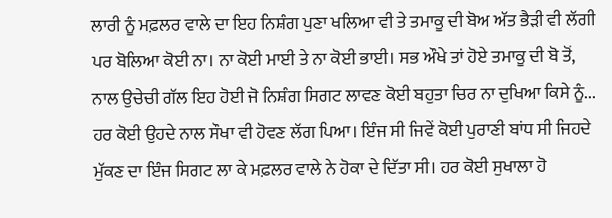ਲਾਰੀ ਨੂੰ ਮਫ਼ਲਰ ਵਾਲੇ ਦਾ ਇਹ ਨਿਸ਼ੰਗ ਪੁਣਾ ਖਲਿਆ ਵੀ ਤੇ ਤਮਾਕੂ ਦੀ ਬੋਅ ਅੱਤ ਭੈੜੀ ਵੀ ਲੱਗੀ ਪਰ ਬੋਲਿਆ ਕੋਈ ਨਾ। ਨਾ ਕੋਈ ਮਾਈ ਤੇ ਨਾ ਕੋਈ ਭਾਈ। ਸਭ ਔਖੇ ਤਾਂ ਹੋਏ ਤਮਾਕੂ ਦੀ ਬੋ ਤੋਂ, ਨਾਲ ਉਚੇਚੀ ਗੱਲ ਇਹ ਹੋਈ ਜੋ ਨਿਸ਼ੰਗ ਸਿਗਟ ਲਾਵਣ ਕੋਈ ਬਹੁਤਾ ਚਿਰ ਨਾ ਦੁਖਿਆ ਕਿਸੇ ਨੂੰ... ਹਰ ਕੋਈ ਉਹਦੇ ਨਾਲ ਸੌਖਾ ਵੀ ਹੋਵਣ ਲੱਗ ਪਿਆ। ਇੰਜ ਸੀ ਜਿਵੇਂ ਕੋਈ ਪੁਰਾਣੀ ਬਾਂਧ ਸੀ ਜਿਹਦੇ ਮੁੱਕਣ ਦਾ ਇੰਜ ਸਿਗਟ ਲਾ ਕੇ ਮਫ਼ਲਰ ਵਾਲੇ ਨੇ ਹੋਕਾ ਦੇ ਦਿੱਤਾ ਸੀ। ਹਰ ਕੋਈ ਸੁਖਾਲਾ ਹੋ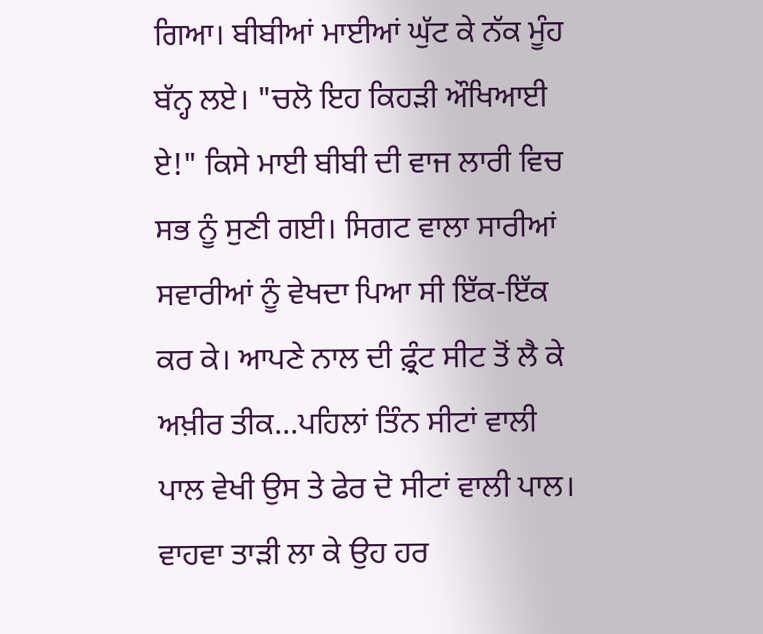ਗਿਆ। ਬੀਬੀਆਂ ਮਾਈਆਂ ਘੁੱਟ ਕੇ ਨੱਕ ਮੂੰਹ ਬੱਨ੍ਹ ਲਏ। "ਚਲੋ ਇਹ ਕਿਹੜੀ ਔਖਿਆਈ ਏ!" ਕਿਸੇ ਮਾਈ ਬੀਬੀ ਦੀ ਵਾਜ ਲਾਰੀ ਵਿਚ ਸਭ ਨੂੰ ਸੁਣੀ ਗਈ। ਸਿਗਟ ਵਾਲਾ ਸਾਰੀਆਂ ਸਵਾਰੀਆਂ ਨੂੰ ਵੇਖਦਾ ਪਿਆ ਸੀ ਇੱਕ-ਇੱਕ ਕਰ ਕੇ। ਆਪਣੇ ਨਾਲ ਦੀ ਫ਼੍ਰੰਟ ਸੀਟ ਤੋਂ ਲੈ ਕੇ ਅਖ਼ੀਰ ਤੀਕ...ਪਹਿਲਾਂ ਤਿੰਨ ਸੀਟਾਂ ਵਾਲੀ ਪਾਲ ਵੇਖੀ ਉਸ ਤੇ ਫੇਰ ਦੋ ਸੀਟਾਂ ਵਾਲੀ ਪਾਲ। ਵਾਹਵਾ ਤਾੜੀ ਲਾ ਕੇ ਉਹ ਹਰ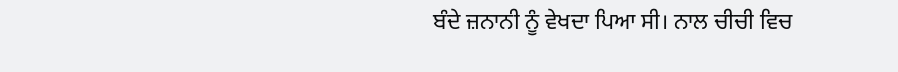ਬੰਦੇ ਜ਼ਨਾਨੀ ਨੂੰ ਵੇਖਦਾ ਪਿਆ ਸੀ। ਨਾਲ ਚੀਚੀ ਵਿਚ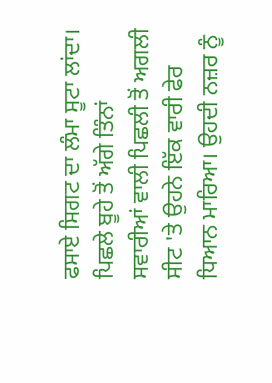ਫਸਾਏ ਸਿਗਟ ਦਾ ਲੰਮਾ ਸੂਟਾ ਲਾਂਦਾ। ਪਿਛਲੇ ਬੂਹੇ ਤੋਂ ਅੱਗੇ ਤਿੰਨਾਂ ਸਵਾਰੀਆਂ ਵਾਲੀ ਪਿਛਲੀ ਤੋਂ ਅਗਲੀ ਸੀਟ 'ਤੇ ਉਹਨੇ ਇੱਕ ਵਾਰੀ ਫੇਰ ਧਿਆਨ ਮਾਰਿਆ। ਉਹਦੀ ਨਜ਼ਰ ਨੂੰ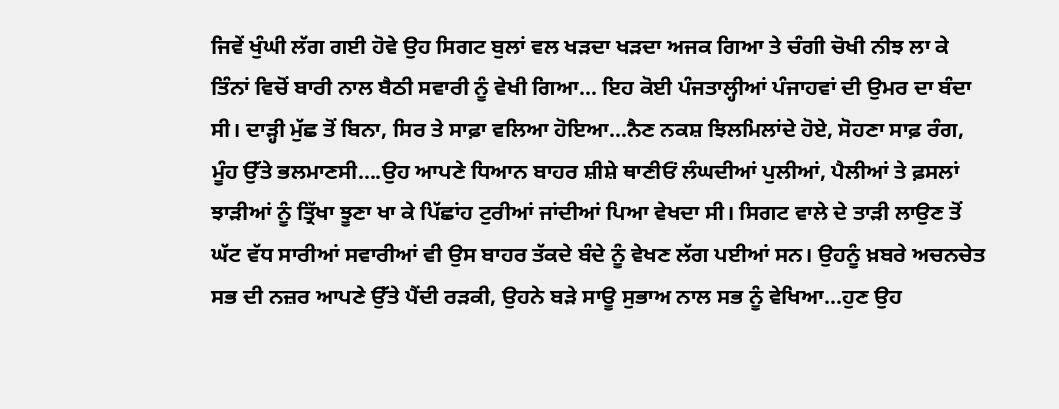ਜਿਵੇਂ ਖੁੰਘੀ ਲੱਗ ਗਈ ਹੋਵੇ ਉਹ ਸਿਗਟ ਬੁਲਾਂ ਵਲ ਖੜਦਾ ਖੜਦਾ ਅਜਕ ਗਿਆ ਤੇ ਚੰਗੀ ਚੋਖੀ ਨੀਝ ਲਾ ਕੇ ਤਿੰਨਾਂ ਵਿਚੋਂ ਬਾਰੀ ਨਾਲ ਬੈਠੀ ਸਵਾਰੀ ਨੂੰ ਵੇਖੀ ਗਿਆ... ਇਹ ਕੋਈ ਪੰਜਤਾਲ੍ਹੀਆਂ ਪੰਜਾਹਵਾਂ ਦੀ ਉਮਰ ਦਾ ਬੰਦਾ ਸੀ। ਦਾੜ੍ਹੀ ਮੁੱਛ ਤੋਂ ਬਿਨਾ, ਸਿਰ ਤੇ ਸਾਫ਼ਾ ਵਲਿਆ ਹੋਇਆ...ਨੈਣ ਨਕਸ਼ ਝਿਲਮਿਲਾਂਦੇ ਹੋਏ, ਸੋਹਣਾ ਸਾਫ਼ ਰੰਗ, ਮੂੰਹ ਉੱਤੇ ਭਲਮਾਣਸੀ....ਉਹ ਆਪਣੇ ਧਿਆਨ ਬਾਹਰ ਸ਼ੀਸ਼ੇ ਥਾਣੀਓਂ ਲੰਘਦੀਆਂ ਪੁਲੀਆਂ, ਪੈਲੀਆਂ ਤੇ ਫ਼ਸਲਾਂ ਝਾੜੀਆਂ ਨੂੰ ਤ੍ਰਿੱਖਾ ਝੂਣਾ ਖਾ ਕੇ ਪਿੱਛਾਂਹ ਟੁਰੀਆਂ ਜਾਂਦੀਆਂ ਪਿਆ ਵੇਖਦਾ ਸੀ। ਸਿਗਟ ਵਾਲੇ ਦੇ ਤਾੜੀ ਲਾਉਣ ਤੋਂ ਘੱਟ ਵੱਧ ਸਾਰੀਆਂ ਸਵਾਰੀਆਂ ਵੀ ਉਸ ਬਾਹਰ ਤੱਕਦੇ ਬੰਦੇ ਨੂੰ ਵੇਖਣ ਲੱਗ ਪਈਆਂ ਸਨ। ਉਹਨੂੰ ਖ਼ਬਰੇ ਅਚਨਚੇਤ ਸਭ ਦੀ ਨਜ਼ਰ ਆਪਣੇ ਉੱਤੇ ਪੈਂਦੀ ਰੜਕੀ, ਉਹਨੇ ਬੜੇ ਸਾਊ ਸੁਭਾਅ ਨਾਲ ਸਭ ਨੂੰ ਵੇਖਿਆ...ਹੁਣ ਉਹ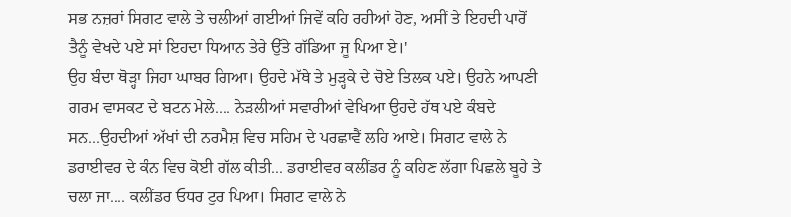ਸਭ ਨਜ਼ਰਾਂ ਸਿਗਟ ਵਾਲੇ ਤੇ ਚਲੀਆਂ ਗਈਆਂ ਜਿਵੇਂ ਕਹਿ ਰਹੀਆਂ ਹੋਣ, ਅਸੀਂ ਤੇ ਇਹਦੀ ਪਾਰੋਂ ਤੈਨੂੰ ਵੇਖਦੇ ਪਏ ਸਾਂ ਇਹਦਾ ਧਿਆਨ ਤੇਰੇ ਉੱਤੇ ਗੱਡਿਆ ਜੂ ਪਿਆ ਏ।'
ਉਹ ਬੰਦਾ ਥੋੜ੍ਹਾ ਜਿਹਾ ਘਾਬਰ ਗਿਆ। ਉਹਦੇ ਮੱਥੇ ਤੇ ਮੁੜ੍ਹਕੇ ਦੇ ਚੋਏ ਤਿਲਕ ਪਏ। ਉਹਨੇ ਆਪਣੀ ਗਰਮ ਵਾਸਕਟ ਦੇ ਬਟਨ ਮੇਲੇ.... ਨੇੜਲੀਆਂ ਸਵਾਰੀਆਂ ਵੇਖਿਆ ਉਹਦੇ ਹੱਥ ਪਏ ਕੰਬਦੇ ਸਨ...ਉਹਦੀਆਂ ਅੱਖਾਂ ਦੀ ਨਰਮੈਸ਼ ਵਿਚ ਸਹਿਮ ਦੇ ਪਰਛਾਵੈਂ ਲਹਿ ਆਏ। ਸਿਗਟ ਵਾਲੇ ਨੇ ਡਰਾਈਵਰ ਦੇ ਕੰਨ ਵਿਚ ਕੋਈ ਗੱਲ ਕੀਤੀ... ਡਰਾਈਵਰ ਕਲੀਂਡਰ ਨੂੰ ਕਹਿਣ ਲੱਗਾ ਪਿਛਲੇ ਬੂਹੇ ਤੇ ਚਲਾ ਜਾ.... ਕਲੀਂਡਰ ਓਧਰ ਟੁਰ ਪਿਆ। ਸਿਗਟ ਵਾਲੇ ਨੇ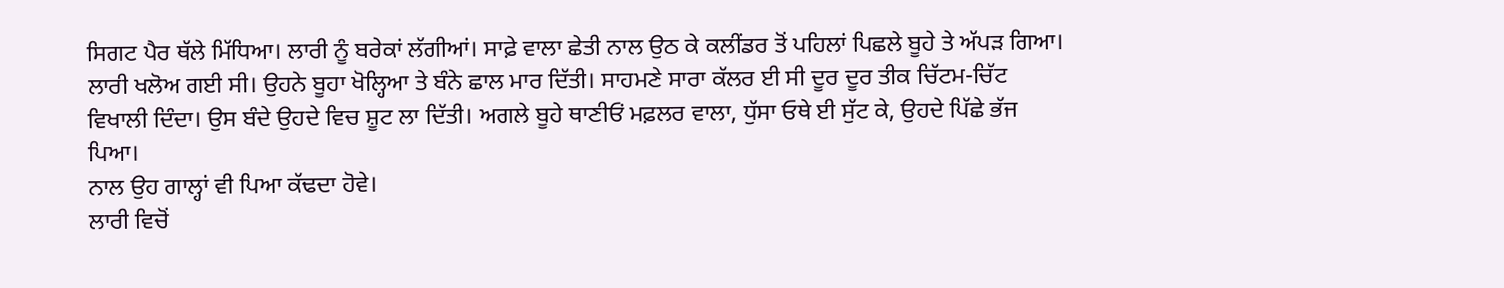ਸਿਗਟ ਪੈਰ ਥੱਲੇ ਮਿੱਧਿਆ। ਲਾਰੀ ਨੂੰ ਬਰੇਕਾਂ ਲੱਗੀਆਂ। ਸਾਫ਼ੇ ਵਾਲਾ ਛੇਤੀ ਨਾਲ ਉਠ ਕੇ ਕਲੀਂਡਰ ਤੋਂ ਪਹਿਲਾਂ ਪਿਛਲੇ ਬੂਹੇ ਤੇ ਅੱਪੜ ਗਿਆ। ਲਾਰੀ ਖਲੋਅ ਗਈ ਸੀ। ਉਹਨੇ ਬੂਹਾ ਖੋਲ੍ਹਿਆ ਤੇ ਬੰਨੇ ਛਾਲ ਮਾਰ ਦਿੱਤੀ। ਸਾਹਮਣੇ ਸਾਰਾ ਕੱਲਰ ਈ ਸੀ ਦੂਰ ਦੂਰ ਤੀਕ ਚਿੱਟਮ-ਚਿੱਟ ਵਿਖਾਲੀ ਦਿੰਦਾ। ਉਸ ਬੰਦੇ ਉਹਦੇ ਵਿਚ ਸ਼ੂਟ ਲਾ ਦਿੱਤੀ। ਅਗਲੇ ਬੂਹੇ ਥਾਣੀਓਂ ਮਫ਼ਲਰ ਵਾਲਾ, ਧੁੱਸਾ ਓਥੇ ਈ ਸੁੱਟ ਕੇ, ਉਹਦੇ ਪਿੱਛੇ ਭੱਜ ਪਿਆ।
ਨਾਲ ਉਹ ਗਾਲ੍ਹਾਂ ਵੀ ਪਿਆ ਕੱਢਦਾ ਹੋਵੇ।
ਲਾਰੀ ਵਿਚੋਂ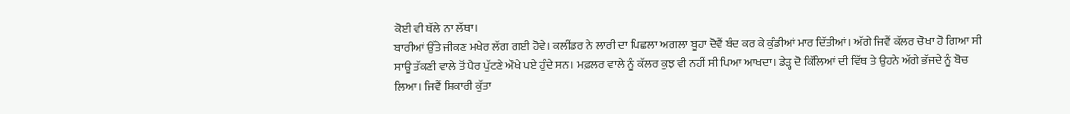ਕੋਈ ਵੀ ਥੱਲੇ ਨਾ ਲੱਥਾ।
ਬਾਰੀਆਂ ਉੱਤੇ ਜੀਕਣ ਮਖੇਰ ਲੱਗ ਗਈ ਹੋਵੇ। ਕਲੀਂਡਰ ਨੇ ਲਾਰੀ ਦਾ ਪਿਛਲਾ ਅਗਲਾ ਬੂਹਾ ਦੋਵੈਂ ਬੰਦ ਕਰ ਕੇ ਕੁੰਡੀਆਂ ਮਾਰ ਦਿੱਤੀਆਂ। ਅੱਗੇ ਜਿਵੈਂ ਕੱਲਰ ਚੋਖਾ ਹੋ ਗਿਆ ਸੀ ਸਾਊ ਤੱਕਣੀ ਵਾਲੇ ਤੋਂ ਪੈਰ ਪੁੱਟਣੇ ਔਖੇ ਪਏ ਹੁੰਦੇ ਸਨ। ਮਫ਼ਲਰ ਵਾਲੇ ਨੂੰ ਕੱਲਰ ਕੁਝ ਵੀ ਨਹੀਂ ਸੀ ਪਿਆ ਆਖਦਾ। ਡੇੜ੍ਹ ਦੋ ਕਿੱਲਿਆਂ ਦੀ ਵਿੱਥ ਤੇ ਉਹਨੇ ਅੱਗੇ ਭੱਜਦੇ ਨੂੰ ਬੋਚ ਲਿਆ। ਜਿਵੈਂ ਸ਼ਿਕਾਰੀ ਕੁੱਤਾ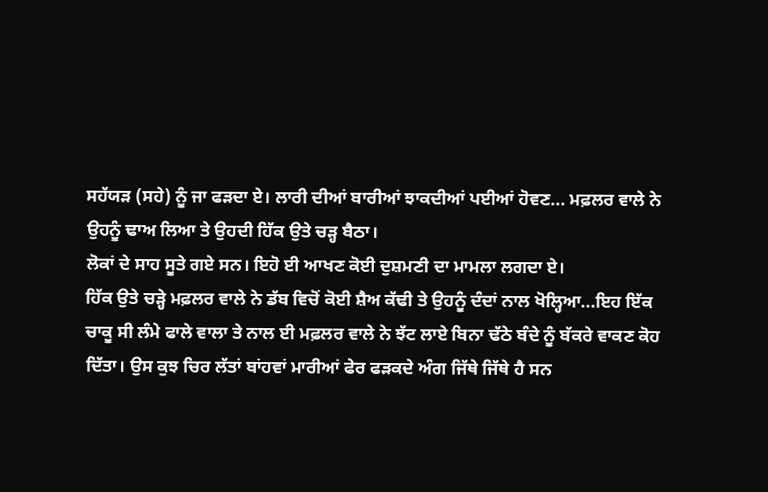ਸਹੱਯੜ (ਸਹੇ) ਨੂੰ ਜਾ ਫੜਦਾ ਏ। ਲਾਰੀ ਦੀਆਂ ਬਾਰੀਆਂ ਝਾਕਦੀਆਂ ਪਈਆਂ ਹੋਵਣ... ਮਫ਼ਲਰ ਵਾਲੇ ਨੇ ਉਹਨੂੰ ਢਾਅ ਲਿਆ ਤੇ ਉਹਦੀ ਹਿੱਕ ਉਤੇ ਚੜ੍ਹ ਬੈਠਾ।
ਲੋਕਾਂ ਦੇ ਸਾਹ ਸੂਤੇ ਗਏ ਸਨ। ਇਹੋ ਈ ਆਖਣ ਕੋਈ ਦੁਸ਼ਮਣੀ ਦਾ ਮਾਮਲਾ ਲਗਦਾ ਏ।
ਹਿੱਕ ਉਤੇ ਚੜ੍ਹੇ ਮਫ਼ਲਰ ਵਾਲੇ ਨੇ ਡੱਬ ਵਿਚੋਂ ਕੋਈ ਸ਼ੈਅ ਕੱਢੀ ਤੇ ਉਹਨੂੰ ਦੰਦਾਂ ਨਾਲ ਖੋਲ੍ਹਿਆ...ਇਹ ਇੱਕ ਚਾਕੂ ਸੀ ਲੰਮੇ ਫਾਲੇ ਵਾਲਾ ਤੇ ਨਾਲ ਈ ਮਫ਼ਲਰ ਵਾਲੇ ਨੇ ਝੱਟ ਲਾਏ ਬਿਨਾ ਢੱਠੇ ਬੰਦੇ ਨੂੰ ਬੱਕਰੇ ਵਾਕਣ ਕੋਹ ਦਿੱਤਾ। ਉਸ ਕੁਝ ਚਿਰ ਲੱਤਾਂ ਬਾਂਹਵਾਂ ਮਾਰੀਆਂ ਫੇਰ ਫੜਕਦੇ ਅੰਗ ਜਿੱਥੇ ਜਿੱਥੇ ਹੈ ਸਨ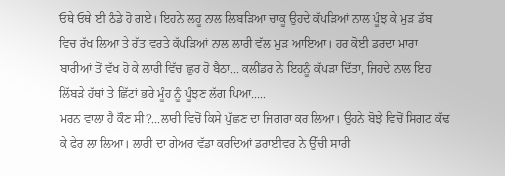ਓਥੇ ਓਥੇ ਈ ਠੰਡੇ ਹੋ ਗਏ। ਇਹਨੇ ਲਹੂ ਨਾਲ ਲਿਬੜਿਆ ਚਾਕੂ ਉਹਦੇ ਕੱਪੜਿਆਂ ਨਾਲ ਪੂੰਝ ਕੇ ਮੁੜ ਡੱਬ ਵਿਚ ਰੱਖ ਲਿਆ ਤੇ ਰੱਤ ਵਰਤੇ ਕੱਪੜਿਆਂ ਨਾਲ ਲਾਰੀ ਵੱਲ ਮੁੜ ਆਇਆ। ਹਰ ਕੋਈ ਡਰਦਾ ਮਾਰਾ ਬਾਰੀਆਂ ਤੋਂ ਵੱਖ ਹੋ ਕੇ ਲਾਰੀ ਵਿੱਚ ਛੁਰ ਹੋ ਬੈਠਾ... ਕਲੀਂਡਰ ਨੇ ਇਹਨੂੰ ਕੱਪੜਾ ਦਿੱਤਾ, ਜਿਹਦੇ ਨਾਲ ਇਹ ਲਿੱਬੜੇ ਹੱਥਾਂ ਤੇ ਛਿੱਟਾਂ ਭਰੇ ਮੂੰਹ ਨੂੰ ਪੂੰਝਣ ਲੱਗ ਪਿਆ.....
ਮਰਨ ਵਾਲਾ ਹੈ ਕੌਣ ਸੀ?...ਲਾਰੀ ਵਿਚੋਂ ਕਿਸੇ ਪੁੱਛਣ ਦਾ ਜਿਗਰਾ ਕਰ ਲਿਆ। ਉਹਨੇ ਬੋਝੇ ਵਿਚੋਂ ਸਿਗਟ ਕੱਢ ਕੇ ਫੇਰ ਲਾ ਲਿਆ। ਲਾਰੀ ਦਾ ਗੇਅਰ ਵੱਡਾ ਕਰਦਿਆਂ ਡਰਾਈਵਰ ਨੇ ਉੱਚੀ ਸਾਰੀ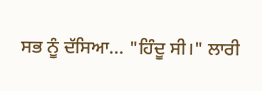ਸਭ ਨੂੰ ਦੱਸਿਆ... "ਹਿੰਦੂ ਸੀ।" ਲਾਰੀ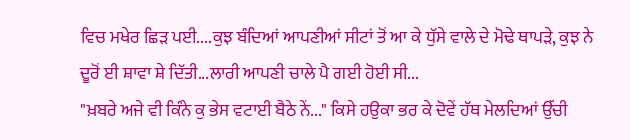ਵਿਚ ਮਖੇਰ ਛਿੜ ਪਈ....ਕੁਝ ਬੰਦਿਆਂ ਆਪਣੀਆਂ ਸੀਟਾਂ ਤੋਂ ਆ ਕੇ ਧੁੱਸੇ ਵਾਲੇ ਦੇ ਮੋਢੇ ਥਾਪੜੇ, ਕੁਝ ਨੇ ਦੂਰੋਂ ਈ ਸ਼ਾਵਾ ਸ਼ੇ ਦਿੱਤੀ...ਲਾਰੀ ਆਪਣੀ ਚਾਲੇ ਪੈ ਗਈ ਹੋਈ ਸੀ...
"ਖ਼ਬਰੇ ਅਜੇ ਵੀ ਕਿੰਨੇ ਕੁ ਭੇਸ ਵਟਾਈ ਬੈਠੇ ਨੇਂ..." ਕਿਸੇ ਹਉਕਾ ਭਰ ਕੇ ਦੋਵੇਂ ਹੱਥ ਮੇਲਦਿਆਂ ਉੱਚੀ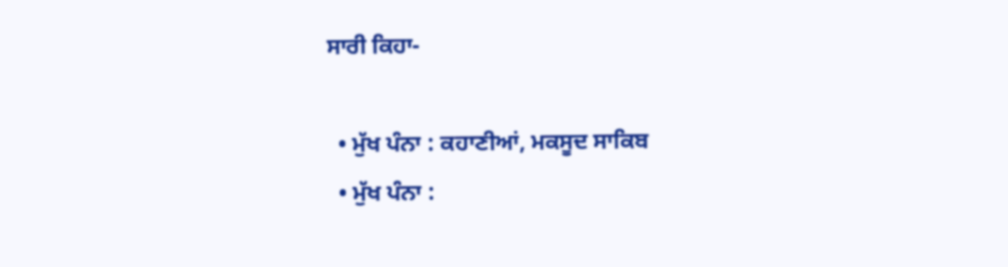ਸਾਰੀ ਕਿਹਾ-

  • ਮੁੱਖ ਪੰਨਾ : ਕਹਾਣੀਆਂ, ਮਕਸੂਦ ਸਾਕਿਬ
  • ਮੁੱਖ ਪੰਨਾ :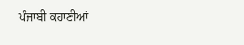ਪੰਜਾਬੀ ਕਹਾਣੀਆਂ